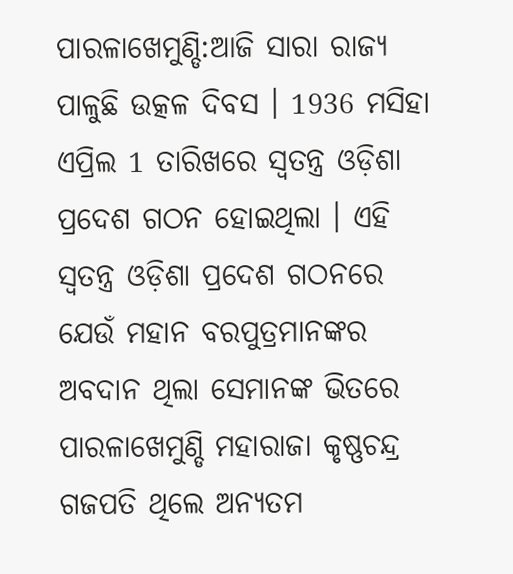ପାରଳାଖେମୁଣ୍ଡି:ଆଜି ସାରା ରାଜ୍ୟ ପାଳୁଛି ଉତ୍କଳ ଦିବସ । 1936 ମସିହା ଏପ୍ରିଲ 1 ତାରିଖରେ ସ୍ବତନ୍ତ୍ର ଓଡ଼ିଶା ପ୍ରଦେଶ ଗଠନ ହୋଇଥିଲା । ଏହି ସ୍ବତନ୍ତ୍ର ଓଡ଼ିଶା ପ୍ରଦେଶ ଗଠନରେ ଯେଉଁ ମହାନ ବରପୁତ୍ରମାନଙ୍କର ଅବଦାନ ଥିଲା ସେମାନଙ୍କ ଭିତରେ ପାରଳାଖେମୁଣ୍ଡି ମହାରାଜା କୃଷ୍ଣଚନ୍ଦ୍ର ଗଜପତି ଥିଲେ ଅନ୍ୟତମ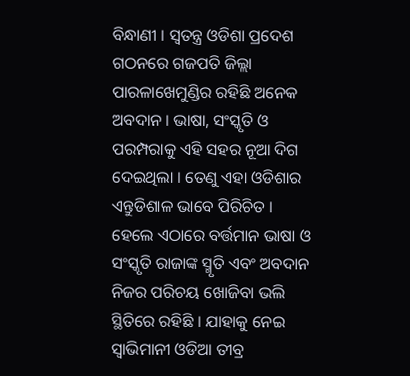ବିନ୍ଧାଣୀ । ସ୍ବତନ୍ତ୍ର ଓଡିଶା ପ୍ରଦେଶ ଗଠନରେ ଗଜପତି ଜିଲ୍ଲା ପାରଳାଖେମୁଣ୍ଡିର ରହିଛି ଅନେକ ଅବଦାନ । ଭାଷା, ସଂସ୍କୃତି ଓ ପରମ୍ପରାକୁ ଏହି ସହର ନୂଆ ଦିଗ ଦେଇଥିଲା । ତେଣୁ ଏହା ଓଡିଶାର ଏନ୍ତୁଡିଶାଳ ଭାବେ ପିରିଚିତ । ହେଲେ ଏଠାରେ ବର୍ତ୍ତମାନ ଭାଷା ଓ ସଂସ୍କୃତି ରାଜାଙ୍କ ସ୍ମୃତି ଏବଂ ଅବଦାନ ନିଜର ପରିଚୟ ଖୋଜିବା ଭଲି ସ୍ଥିତିରେ ରହିଛି । ଯାହାକୁ ନେଇ ସ୍ବାଭିମାନୀ ଓଡିଆ ତୀବ୍ର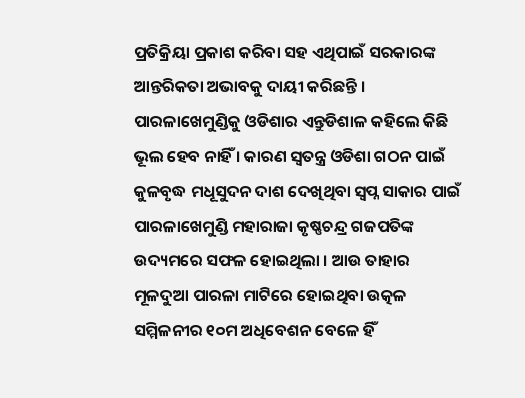ପ୍ରତିକ୍ରିୟା ପ୍ରକାଶ କରିବା ସହ ଏଥିପାଇଁ ସରକାରଙ୍କ ଆନ୍ତରିକତା ଅଭାବକୁ ଦାୟୀ କରିଛନ୍ତି ।
ପାରଳାଖେମୁଣ୍ଡିକୁ ଓଡିଶାର ଏନ୍ତୁଡିଶାଳ କହିଲେ କିଛି ଭୂଲ ହେବ ନାହିଁ । କାରଣ ସ୍ବତନ୍ତ୍ର ଓଡିଶା ଗଠନ ପାଇଁ କୁଳବୃଦ୍ଧ ମଧୂସୁଦନ ଦାଶ ଦେଖିଥିବା ସ୍ବପ୍ନ ସାକାର ପାଇଁ ପାରଳାଖେମୁଣ୍ଡି ମହାରାଜା କୃଷ୍ଣଚନ୍ଦ୍ର ଗଜପତିଙ୍କ ଉଦ୍ୟମରେ ସଫଳ ହୋଇଥିଲା । ଆଉ ତାହାର ମୂଳଦୁଆ ପାରଳା ମାଟିରେ ହୋଇଥିବା ଉତ୍କଳ ସମ୍ମିଳନୀର ୧୦ମ ଅଧିବେଶନ ବେଳେ ହିଁ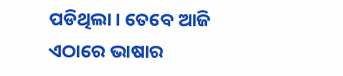ପଡିଥିଲା । ତେବେ ଆଜି ଏଠାରେ ଭାଷାର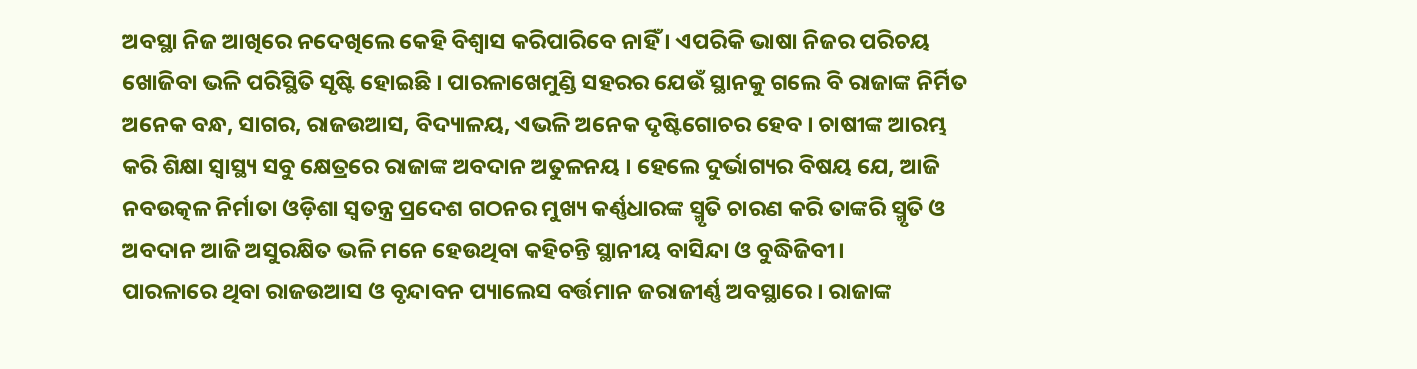ଅବସ୍ଥା ନିଜ ଆଖିରେ ନଦେଖିଲେ କେହି ବିଶ୍ବାସ କରିପାରିବେ ନାହିଁ । ଏପରିକି ଭାଷା ନିଜର ପରିଚୟ ଖୋଜିବା ଭଳି ପରିସ୍ଥିତି ସୃଷ୍ଟି ହୋଇଛି । ପାରଳାଖେମୁଣ୍ଡି ସହରର ଯେଉଁ ସ୍ଥାନକୁ ଗଲେ ବି ରାଜାଙ୍କ ନିର୍ମିତ ଅନେକ ବନ୍ଧ, ସାଗର, ରାଜଉଆସ, ବିଦ୍ୟାଳୟ, ଏଭଳି ଅନେକ ଦୃଷ୍ଟିଗୋଚର ହେବ । ଚାଷୀଙ୍କ ଆରମ୍ଭ କରି ଶିକ୍ଷା ସ୍ବାସ୍ଥ୍ୟ ସବୁ କ୍ଷେତ୍ରରେ ରାଜାଙ୍କ ଅବଦାନ ଅତୁଳନୟ । ହେଲେ ଦୁର୍ଭାଗ୍ୟର ବିଷୟ ଯେ, ଆଜି ନବଉତ୍କଳ ନିର୍ମାତା ଓଡ଼ିଶା ସ୍ଵତନ୍ତ୍ର ପ୍ରଦେଶ ଗଠନର ମୁଖ୍ୟ କର୍ଣ୍ଣଧାରଙ୍କ ସ୍ମୃତି ଚାରଣ କରି ତାଙ୍କରି ସ୍ମୃତି ଓ ଅବଦାନ ଆଜି ଅସୁରକ୍ଷିତ ଭଳି ମନେ ହେଉଥିବା କହିଚନ୍ତି ସ୍ଥାନୀୟ ବାସିନ୍ଦା ଓ ବୁଦ୍ଧିଜିବୀ।
ପାରଳାରେ ଥିବା ରାଜଉଆସ ଓ ବୃନ୍ଦାବନ ପ୍ୟାଲେସ ବର୍ତ୍ତମାନ ଜରାଜୀର୍ଣ୍ଣ ଅବସ୍ଥାରେ । ରାଜାଙ୍କ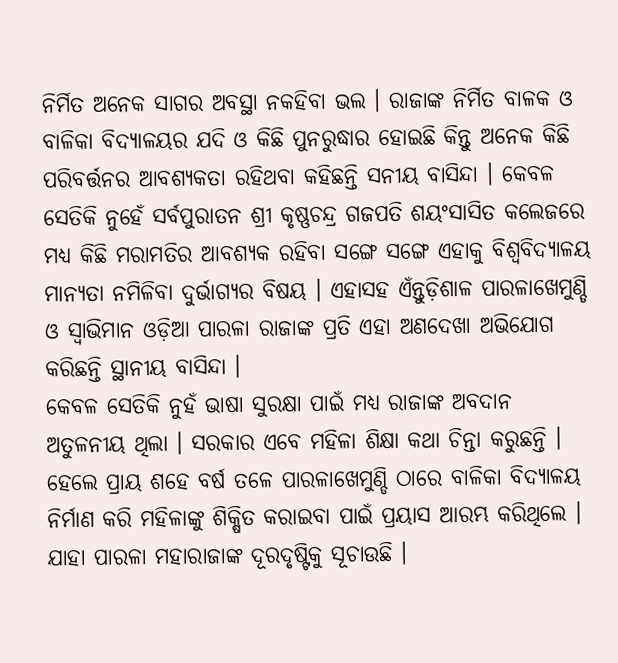ନିର୍ମିତ ଅନେକ ସାଗର ଅବସ୍ଥା ନକହିବା ଭଲ । ରାଜାଙ୍କ ନିର୍ମିତ ବାଳକ ଓ ବାଳିକା ବିଦ୍ୟାଳୟର ଯଦି ଓ କିଛି ପୁନରୁଦ୍ଧାର ହୋଇଛି କିନ୍ତୁ ଅନେକ କିଛି ପରିବର୍ତ୍ତନର ଆବଶ୍ୟକତା ରହିଥବା କହିଛନ୍ତି ସନୀୟ ବାସିନ୍ଦା । କେବଳ ସେତିକି ନୁହେଁ ସର୍ବପୁରାତନ ଶ୍ରୀ କୃଷ୍ଣଚନ୍ଦ୍ର ଗଜପତି ଶୟଂସାସିତ କଲେଜରେ ମଧ୍ୟ କିଛି ମରାମତିର ଆବଶ୍ୟକ ରହିବା ସଙ୍ଗେ ସଙ୍ଗେ ଏହାକୁ ବିଶ୍ଵବିଦ୍ୟାଳୟ ମାନ୍ୟତା ନମିଳିବା ଦୁର୍ଭାଗ୍ୟର ବିଷୟ । ଏହାସହ ଏଁନ୍ତୁଡ଼ିଶାଳ ପାରଳାଖେମୁଣ୍ଡି ଓ ସ୍ବାଭିମାନ ଓଡ଼ିଆ ପାରଳା ରାଜାଙ୍କ ପ୍ରତି ଏହା ଅଣଦେଖା ଅଭିଯୋଗ କରିଛନ୍ତି ସ୍ଥାନୀୟ ବାସିନ୍ଦା ।
କେବଳ ସେତିକି ନୁହଁ ଭାଷା ସୁରକ୍ଷା ପାଇଁ ମଧ୍ୟ ରାଜାଙ୍କ ଅବଦାନ ଅତୁଳନୀୟ ଥିଲା । ସରକାର ଏବେ ମହିଳା ଶିକ୍ଷା କଥା ଚିନ୍ତା କରୁଛନ୍ତି । ହେଲେ ପ୍ରାୟ ଶହେ ବର୍ଷ ତଳେ ପାରଳାଖେମୁଣ୍ଡି ଠାରେ ବାଳିକା ବିଦ୍ୟାଳୟ ନିର୍ମାଣ କରି ମହିଳାଙ୍କୁ ଶିକ୍ଷିତ କରାଇବା ପାଇଁ ପ୍ରୟାସ ଆରମ୍ଭ କରିଥିଲେ । ଯାହା ପାରଳା ମହାରାଜାଙ୍କ ଦୂରଦୃଷ୍ଟିକୁ ସୂଚାଉଛି ।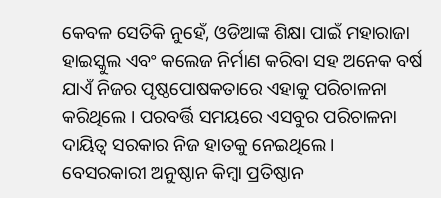କେବଳ ସେତିକି ନୁହେଁ, ଓଡିଆଙ୍କ ଶିକ୍ଷା ପାଇଁ ମହାରାଜା ହାଇସ୍କୁଲ ଏବଂ କଲେଜ ନିର୍ମାଣ କରିବା ସହ ଅନେକ ବର୍ଷ ଯାଏଁ ନିଜର ପୃଷ୍ଠପୋଷକତାରେ ଏହାକୁ ପରିଚାଳନା କରିଥିଲେ । ପରବର୍ତ୍ତି ସମୟରେ ଏସବୁର ପରିଚାଳନା ଦାୟିତ୍ଵ ସରକାର ନିଜ ହାତକୁ ନେଇଥିଲେ । ବେସରକାରୀ ଅନୁଷ୍ଠାନ କିମ୍ବା ପ୍ରତିଷ୍ଠାନ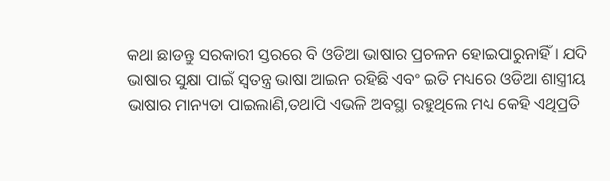କଥା ଛାଡନ୍ତୁ ସରକାରୀ ସ୍ତରରେ ବି ଓଡିଆ ଭାଷାର ପ୍ରଚଳନ ହୋଇପାରୁନାହିଁ । ଯଦି ଭାଷାର ସୁକ୍ଷା ପାଇଁ ସ୍ୱତନ୍ତ୍ର ଭାଷା ଆଇନ ରହିଛି ଏବଂ ଇତି ମଧ୍ୟରେ ଓଡିଆ ଶାସ୍ତ୍ରୀୟ ଭାଷାର ମାନ୍ୟତା ପାଇଲାଣି,ତଥାପି ଏଭଳି ଅବସ୍ଥା ରହୁଥିଲେ ମଧ୍ୟ କେହି ଏଥିପ୍ରତି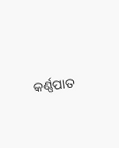କର୍ଣ୍ଣପାତ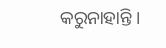କରୁନାହାନ୍ତି ।